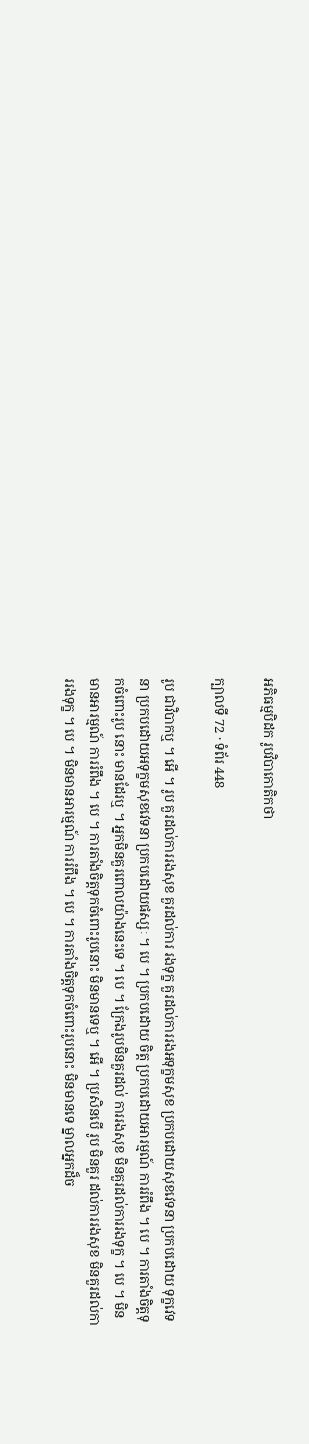អភិធម្មបិដក រូបវិបាកោតិកថា

ក្បាលទី 72 · ទំព័រ 448

រូប ជាវិបាកឬ ។ អើ ។ រូប គួរដល់ការរងសុខ គួរដល់ការ រងទុក្ខ គួរដល់ការរងអទុក្ខមសុខ ប្រកបដោយសុខវេទនា ប្រកបដោយ ទុក្ខវេទនា ប្រកបដោយអទុក្ខមសុខវេទនា ប្រកបដោយផស្សៈ ។ បេ ។ ប្រកបដោយ ចិត្ត ប្រកបដោយអារម្មណ៍ ការរំពឹង ។ បេ ។ ការតាំងចិត្តទុកចំពោះរូប នោះ មានដែរឬ ។ អ្នកមិនគួរពោលយ៉ាងនេះទេ ។ បេ ។ ក្រែងរូបមិនគួរដល់ ការរងសុខ មិនគួរដល់ការរងទុក្ខ ។ បេ ។ មិនមានអារម្មណ៍ ការរំពឹង ។ បេ ។ ការតាំងចិត្តទុកចំពោះរូបនោះ មិនមានទេឬ ។ អើ ។ ប្រសិនបើ រូប មិនគួរ ដល់ការរងសុខ មិនគួរដល់ការរងទុក្ខ ។ បេ ។ មិនមានអារម្មណ៍ ការរំពឹង ។ បេ ។ ការតាំងចិត្តទុកចំពោះរូបនោះ មិនមានទេ ម្នាលអ្នកដ៏ច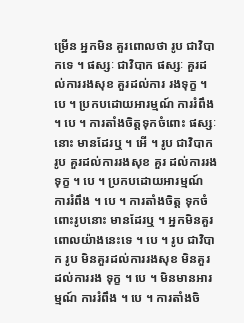ម្រើន អ្នកមិន គួរពោលថា រូប ជាវិបាកទេ ។ ផស្សៈ ជាវិបាក ផស្សៈ គួរដល់ការរងសុខ គួរដល់ការ រងទុក្ខ ។ បេ ។ ប្រកបដោយអារម្មណ៍ ការរំពឹង ។ បេ ។ ការតាំងចិត្តទុកចំពោះ ផស្សៈនោះ មានដែរឬ ។ អើ ។ រូប ជាវិបាក រូប គួរដល់ការរងសុខ គួរ ដល់ការរងទុក្ខ ។ បេ ។ ប្រកបដោយអារម្មណ៍ ការរំពឹង ។ បេ ។ ការតាំងចិត្ត ទុកចំពោះរូបនោះ មានដែរឬ ។ អ្នកមិនគួរពោលយ៉ាងនេះទេ ។ បេ ។ រូប ជាវិបាក រូប មិនគួរដល់ការរងសុខ មិនគួរដល់ការរង ទុក្ខ ។ បេ ។ មិនមានអារម្មណ៍ ការរំពឹង ។ បេ ។ ការតាំងចិ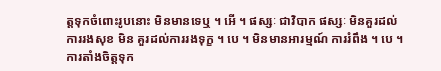ត្តទុកចំពោះរូបនោះ មិនមានទេឬ ។ អើ ។ ផស្សៈ ជាវិបាក ផស្សៈ មិនគួរដល់ការរងសុខ មិន គួរដល់ការរងទុក្ខ ។ បេ ។ មិនមានអារម្មណ៍ ការរំពឹង ។ បេ ។ ការតាំងចិត្តទុក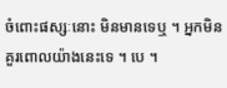ចំពោះផស្សៈនោះ មិនមានទេឬ ។ អ្នកមិនគួរពោលយ៉ាងនេះទេ ។ បេ ។